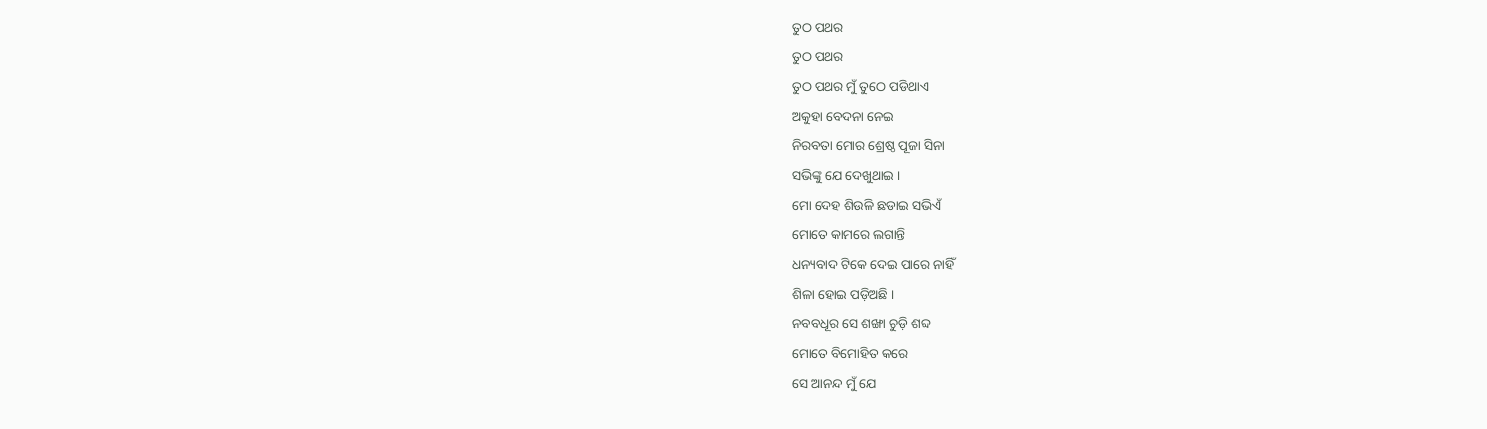ତୁଠ ପଥର
ତୁଠ ପଥର
ତୁଠ ପଥର ମୁଁ ତୁଠେ ପଡିଥାଏ
ଅକୁହା ବେଦନା ନେଇ
ନିରବତା ମୋର ଶ୍ରେଷ୍ଠ ପୂଜା ସିନା
ସଭିଙ୍କୁ ଯେ ଦେଖୁଥାଇ ।
ମୋ ଦେହ ଶିଉଳି ଛଡାଇ ସଭିଏଁ
ମୋତେ କାମରେ ଲଗାନ୍ତି
ଧନ୍ୟବାଦ ଟିକେ ଦେଇ ପାରେ ନାହିଁ
ଶିଳା ହୋଇ ପଡ଼ିଅଛି ।
ନବବଧୂର ସେ ଶଙ୍ଖା ଚୁଡ଼ି ଶବ୍ଦ
ମୋତେ ବିମୋହିତ କରେ
ସେ ଆନନ୍ଦ ମୁଁ ଯେ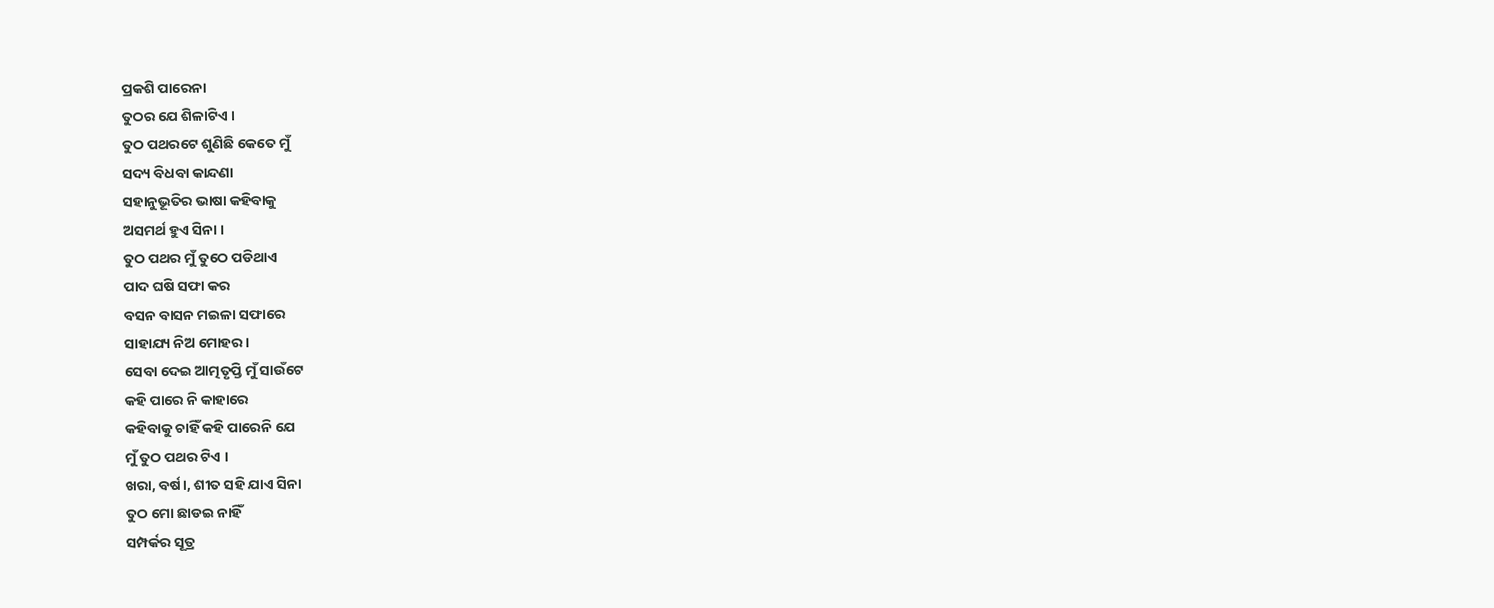ପ୍ରକଶି ପାରେନା
ତୁଠର ଯେ ଶିଳାଟିଏ ।
ତୁଠ ପଥରଟେ ଶୁଣିଛି କେତେ ମୁଁ
ସଦ୍ୟ ବିଧବା କାନ୍ଦଣା
ସହାନୁଭୂତିର ଭାଷା କହିବାକୁ
ଅସମର୍ଥ ହୁଏ ସିନା ।
ତୁଠ ପଥର ମୁଁ ତୁଠେ ପଡିଥାଏ
ପାଦ ଘଷି ସଫା କର
ବସନ ବାସନ ମଇଳା ସଫାରେ
ସାହାଯ୍ୟ ନିଅ ମୋହର ।
ସେବା ଦେଇ ଆତ୍ମତୃପ୍ତି ମୁଁ ସାଉଁଟେ
କହି ପାରେ ନି କାହାରେ
କହିବାକୁ ଚାହିଁ କହି ପାରେନି ଯେ
ମୁଁ ତୁଠ ପଥର ଟିଏ ।
ଖରା, ବର୍ଷ।, ଶୀତ ସହି ଯାଏ ସିନା
ତୁଠ ମୋ ଛାଡଇ ନାହିଁ
ସମ୍ପର୍କର ସୂତ୍ର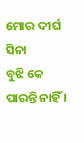ମୋର ଦୀର୍ଘ ସିନା
ବୁଝି କେ ପାରନ୍ତି ନାହିଁ ।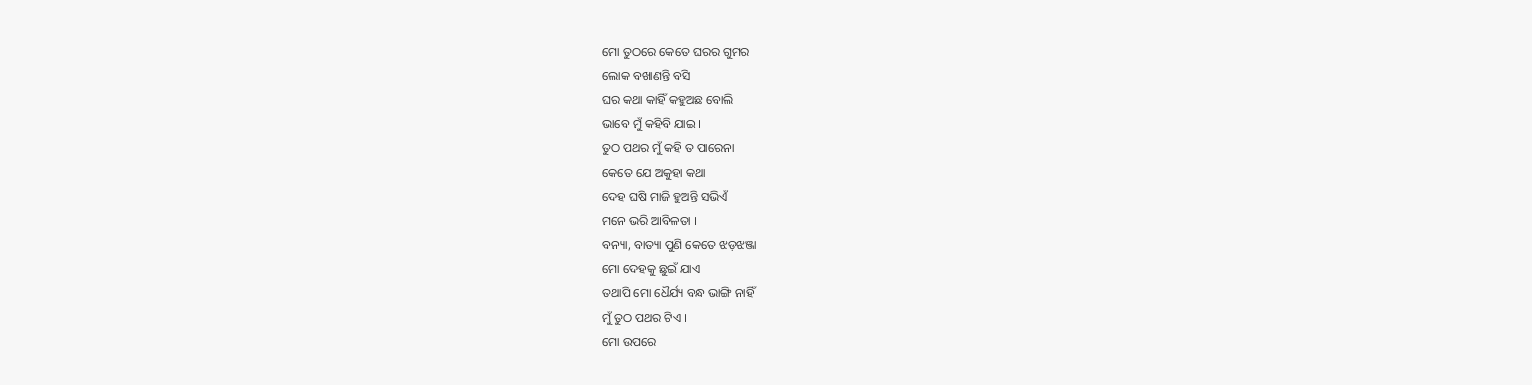ମୋ ତୁଠରେ କେତେ ଘରର ଗୁମର
ଲୋକ ବଖାଣନ୍ତି ବସି
ଘର କଥା କାହିଁ କହୁଅଛ ବୋଲି
ଭାବେ ମୁଁ କହିବି ଯାଇ ।
ତୁଠ ପଥର ମୁଁ କହି ତ ପାରେନା
କେତେ ଯେ ଅକୁହା କଥା
ଦେହ ଘଷି ମାଜି ହୁଅନ୍ତି ସଭିଏଁ
ମନେ ଭରି ଆବିଳତା ।
ବନ୍ୟା, ବାତ୍ୟା ପୁଣି କେତେ ଝଡ଼ଝଞ୍ଜା
ମୋ ଦେହକୁ ଛୁଇଁ ଯାଏ
ତଥାପି ମୋ ଧୈର୍ଯ୍ୟ ବନ୍ଧ ଭାଙ୍ଗି ନାହିଁ
ମୁଁ ତୁଠ ପଥର ଟିଏ ।
ମୋ ଉପରେ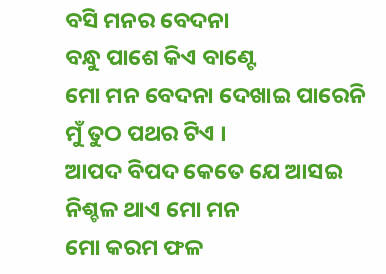ବସି ମନର ବେଦନା
ବନ୍ଧୁ ପାଶେ କିଏ ବାଣ୍ଟେ
ମୋ ମନ ବେଦନା ଦେଖାଇ ପାରେନି
ମୁଁ ତୁଠ ପଥର ଟିଏ ।
ଆପଦ ବିପଦ କେତେ ଯେ ଆସଇ
ନିଶ୍ଚଳ ଥାଏ ମୋ ମନ
ମୋ କରମ ଫଳ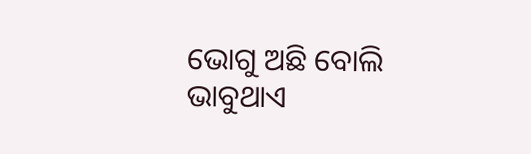ଭୋଗୁ ଅଛି ବୋଲି
ଭାବୁଥାଏ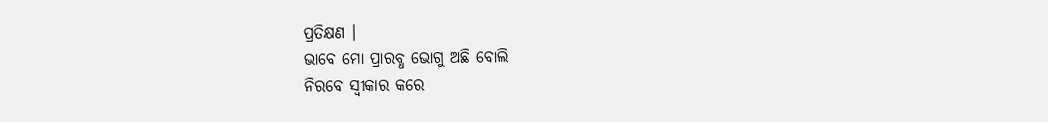ପ୍ରତିକ୍ଷଣ ।
ଭାବେ ମୋ ପ୍ରାରବ୍ଧ ଭୋଗୁ ଅଛି ବୋଲି
ନିରବେ ସ୍ଵୀକାର କରେ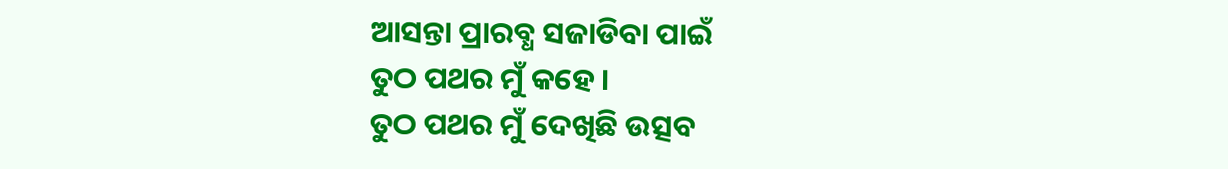ଆସନ୍ତା ପ୍ରାରବ୍ଧ ସଜାଡିବା ପାଇଁ
ତୁଠ ପଥର ମୁଁ କହେ ।
ତୁଠ ପଥର ମୁଁ ଦେଖିଛି ଉତ୍ସବ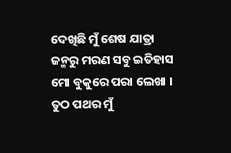ଦେଖିଛି ମୁଁ ଶେଷ ଯାତ୍ରା
ଜନ୍ମରୁ ମରଣ ସବୁ ଇତିହାସ
ମୋ ବୁକୁରେ ପରା ଲେଖା ।
ତୁଠ ପଥର ମୁଁ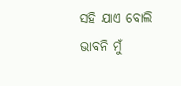ସହି ଯାଏ ବୋଲି
ଭାବନି ମୁଁ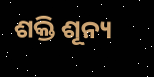ଶକ୍ତି ଶୂନ୍ୟ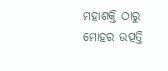ମହାଶକ୍ତି ଠାରୁ ମୋହର ଉତ୍ପତ୍ତି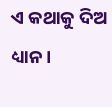ଏ କଥାକୁ ଦିଅ ଧ୍ୟାନ ।